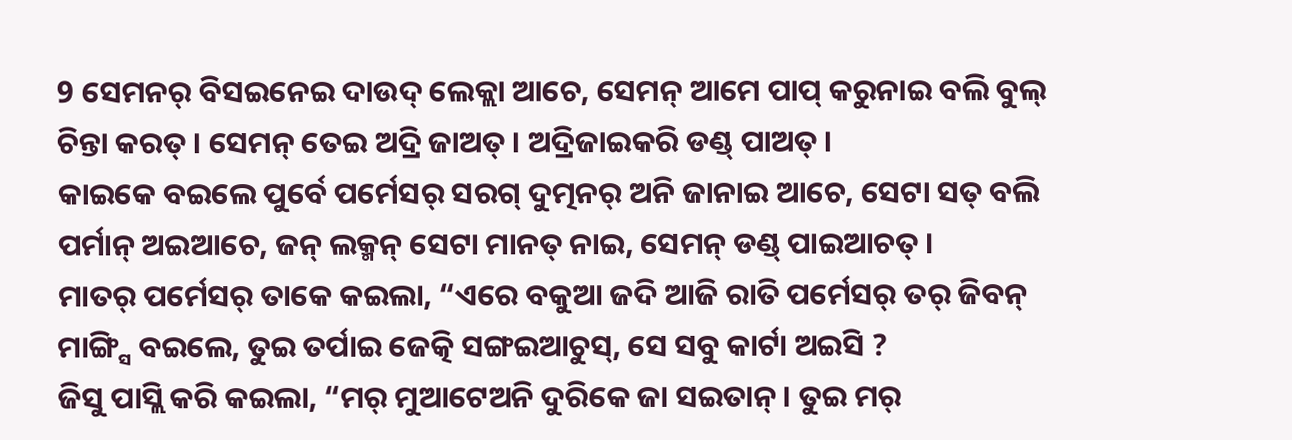9 ସେମନର୍ ବିସଇନେଇ ଦାଉଦ୍ ଲେକ୍ଲା ଆଚେ, ସେମନ୍ ଆମେ ପାପ୍ କରୁନାଇ ବଲି ବୁଲ୍ ଚିନ୍ତା କରତ୍ । ସେମନ୍ ତେଇ ଅଦ୍ରି ଜାଅତ୍ । ଅଦ୍ରିଜାଇକରି ଡଣ୍ଡ୍ ପାଅତ୍ ।
କାଇକେ ବଇଲେ ପୁର୍ବେ ପର୍ମେସର୍ ସରଗ୍ ଦୁତ୍ମନର୍ ଅନି ଜାନାଇ ଆଚେ, ସେଟା ସତ୍ ବଲି ପର୍ମାନ୍ ଅଇଆଚେ, ଜନ୍ ଲକ୍ମନ୍ ସେଟା ମାନତ୍ ନାଇ, ସେମନ୍ ଡଣ୍ଡ୍ ପାଇଆଚତ୍ ।
ମାତର୍ ପର୍ମେସର୍ ତାକେ କଇଲା, “ଏରେ ବକୁଆ ଜଦି ଆଜି ରାତି ପର୍ମେସର୍ ତର୍ ଜିବନ୍ ମାଙ୍ଗ୍ସି ବଇଲେ, ତୁଇ ତର୍ପାଇ ଜେତ୍କି ସଙ୍ଗଇଆଚୁସ୍, ସେ ସବୁ କାର୍ଟା ଅଇସି ?
ଜିସୁ ପାସ୍ଲି କରି କଇଲା, “ମର୍ ମୁଆଟେଅନି ଦୁରିକେ ଜା ସଇତାନ୍ । ତୁଇ ମର୍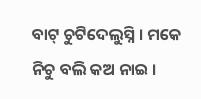ବାଟ୍ ଚୁଟିଦେଲୁସ୍ନି । ମକେ ନିଚୁ ବଲି କଅ ନାଇ ।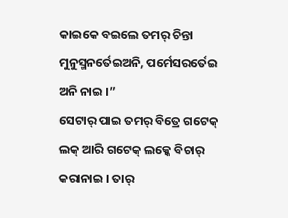କାଇକେ ବଇଲେ ତମର୍ ଚିନ୍ତା ମୁନୁସ୍ମନର୍ତେଇଅନି, ପର୍ମେସରର୍ତେଇ ଅନି ନାଇ ।”
ସେଟାର୍ ପାଇ ତମର୍ ବିତ୍ରେ ଗଟେକ୍ ଲକ୍ ଆରି ଗଟେକ୍ ଲକ୍କେ ବିଚାର୍ କରାନାଇ । ତାର୍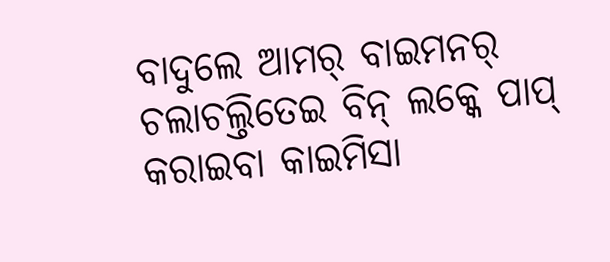ବାଦୁଲେ ଆମର୍ ବାଇମନର୍ ଚଲାଚଲ୍ତିତେଇ ବିନ୍ ଲକ୍କେ ପାପ୍ କରାଇବା କାଇମିସା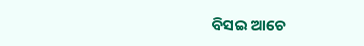ବିସଇ ଆଚେ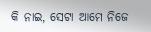କି ନାଇ, ସେଟା ଆମେ ନିଜେ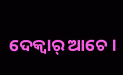ଦେକ୍ବାର୍ ଆଚେ ।